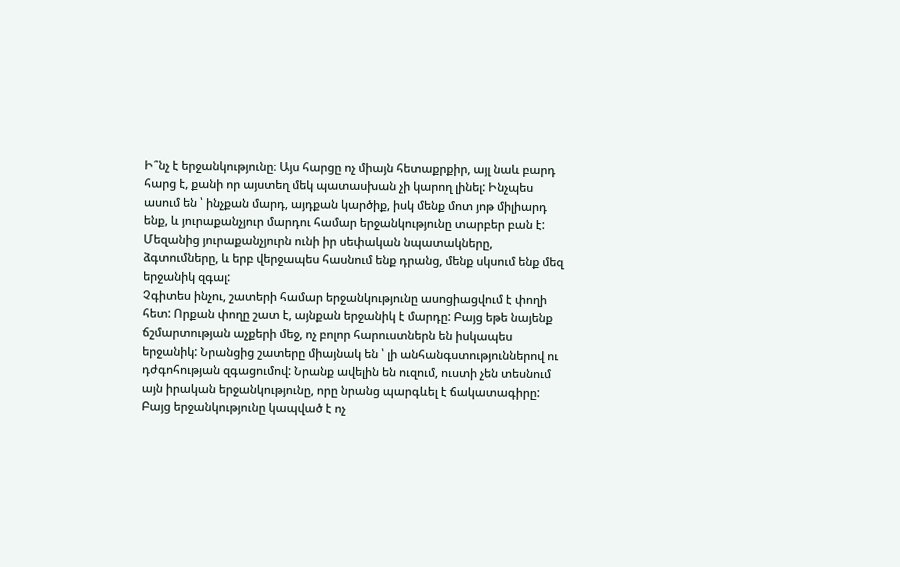Ի՞նչ է երջանկությունը։ Այս հարցը ոչ միայն հետաքրքիր, այլ նաև բարդ հարց է, քանի որ այստեղ մեկ պատասխան չի կարող լինել: Ինչպես ասում են ՝ ինչքան մարդ, այդքան կարծիք, իսկ մենք մոտ յոթ միլիարդ ենք, և յուրաքանչյուր մարդու համար երջանկությունը տարբեր բան է: Մեզանից յուրաքանչյուրն ունի իր սեփական նպատակները, ձգտումները, և երբ վերջապես հասնում ենք դրանց, մենք սկսում ենք մեզ երջանիկ զգալ:
Չգիտես ինչու, շատերի համար երջանկությունը ասոցիացվում է փողի հետ: Որքան փողը շատ է, այնքան երջանիկ է մարդը: Բայց եթե նայենք ճշմարտության աչքերի մեջ, ոչ բոլոր հարուստներն են իսկապես երջանիկ: Նրանցից շատերը միայնակ են ՝ լի անհանգստություններով ու դժգոհության զգացումով: Նրանք ավելին են ուզում, ուստի չեն տեսնում այն իրական երջանկությունը, որը նրանց պարգևել է ճակատագիրը: Բայց երջանկությունը կապված է ոչ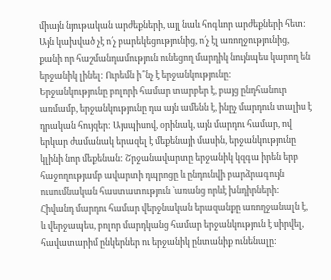միայն նյութական արժեքների, այլ նաև հոգևոր արժեքների հետ: Այն կախված չէ ո՛չ բարեկեցությունից, ո՛չ էլ առողջությունից, քանի որ հաշմանդամություն ունեցող մարդիկ նույնպես կարող են երջանիկ լինել: Ուրեմն ի՞նչ է երջանկությունը:
Երջանկությունը բոլորի համար տարբեր է, բայց ընդհանուր առմամբ, երջանկությունը դա այն ամենն է, ինըչ մարդուն տալիս է դրական հույզեր: Այսպիսով, օրինակ, այն մարդու համար, ով երկար ժամանակ երազել է մեքենայի մասին, երջանկությունը կլինի նոր մեքենան: Շրջանավարտը երջանիկ կզգա իրեն երբ հաջողությամբ ավարտի դպրոցը և ընդունվի բարձրագույն ուսումնական հաստատություն `առանց որևէ խնդիրների: Հիվանդ մարդու համար վերջնական երազանքը առողջանալն է, և վերջապես, բոլոր մարդկանց համար երջանկություն է սիրվել, հավատարիմ ընկերներ ու երջանիկ ընտանիք ունենալը: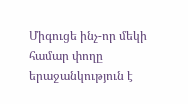Միգուցե ինչ-որ մեկի համար փողը երաջանկություն է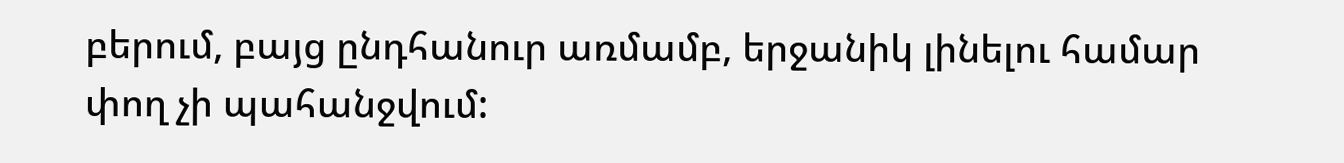բերում, բայց ընդհանուր առմամբ, երջանիկ լինելու համար փող չի պահանջվում: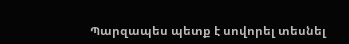Պարզապես պետք է սովորել տեսնել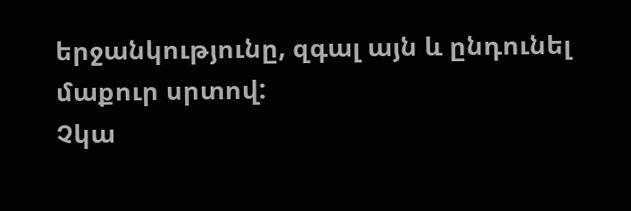երջանկությունը, զգալ այն և ընդունել մաքուր սրտով:
Չկա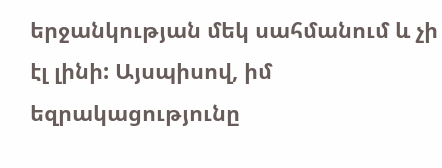երջանկության մեկ սահմանում և չի էլ լինի: Այսպիսով, իմ եզրակացությունը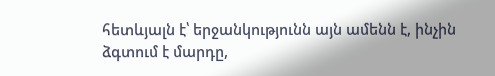հետևյալն է՝ երջանկությունն այն ամենն է, ինչին ձգտում է մարդը,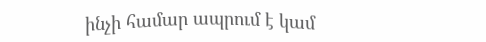ինչի համար ապրում է կամ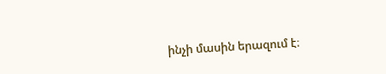ինչի մասին երազում է։